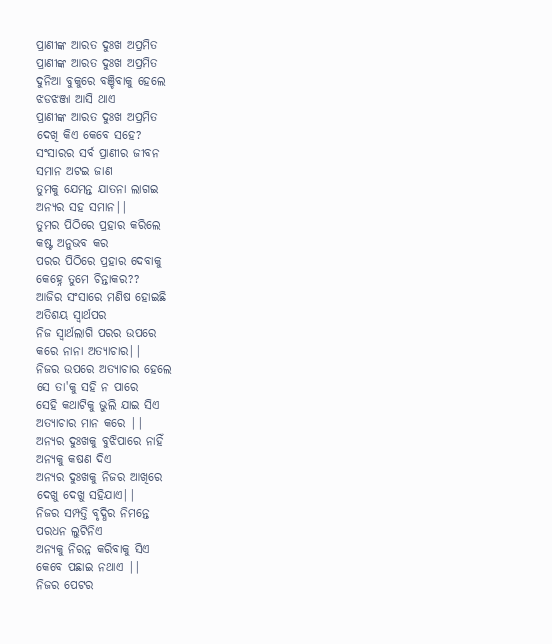ପ୍ରାଣୀଙ୍କ ଆରତ ଦୁଃଖ ଅପ୍ରମିତ
ପ୍ରାଣୀଙ୍କ ଆରତ ଦୁଃଖ ଅପ୍ରମିତ
ଦୁନିଆ ବୁକୁରେ ବଞ୍ଚିବାକୁ ହେଲେ
ଝଡଝଞ୍ଜା ଆସି ଥାଏ
ପ୍ରାଣୀଙ୍କ ଆରତ ଦୁଃଖ ଅପ୍ରମିତ
ଦେଖି କିଏ କେବେ ସହେ?
ସଂସାରର ସର୍ବ ପ୍ରାଣୀର ଜୀବନ
ସମାନ ଅଟଇ ଜାଣ
ତୁମକୁ ଯେମନ୍ତ ଯାତନା ଲାଗଇ
ଅନ୍ୟର ସହ ସମାନ||
ତୁମର ପିଠିରେ ପ୍ରହାର କରିଲେ
କଷ୍ଟ ଅନୁଭବ କର
ପରର ପିଠିରେ ପ୍ରହାର ଦେବାକୁ
କେହ୍ନେ ତୁମେ ଚିନ୍ତାକର??
ଆଜିର ସଂସାରେ ମଣିଷ ହୋଇଛି
ଅତିଶୟ ସ୍ବାର୍ଥପର
ନିଜ ସ୍ବାର୍ଥଲାଗି ପରର ଉପରେ
କରେ ନାନା ଅତ୍ୟାଚାର||
ନିଜର ଉପରେ ଅତ୍ୟାଚାର ହେଲେ
ସେ ତା'କୁ ସହି ନ ପାରେ
ସେହି କଥାଟିକୁ ଭୁଲି ଯାଇ ସିଏ
ଅତ୍ୟାଚାର ମାନ କରେ ||
ଅନ୍ୟର ଦୁଃଖକୁ ବୁଝିପାରେ ନାହିଁ
ଅନ୍ୟକୁ କଷଣ ଦିଏ
ଅନ୍ୟର ଦୁଃଖକୁ ନିଜର ଆଖିରେ
ଦେଖୁ ଦେଖୁ ସହିଯାଏ||
ନିଜର ସମ୍ପତ୍ତି ବୃଦ୍ଧିର ନିମନ୍ତେ
ପରଧନ ଲୁଟିନିଏ
ଅନ୍ୟକୁ ନିରନ୍ନ କରିବାକୁ ସିଏ
କେବେ ପଛାଇ ନଥାଏ ||
ନିଜର ପେଟର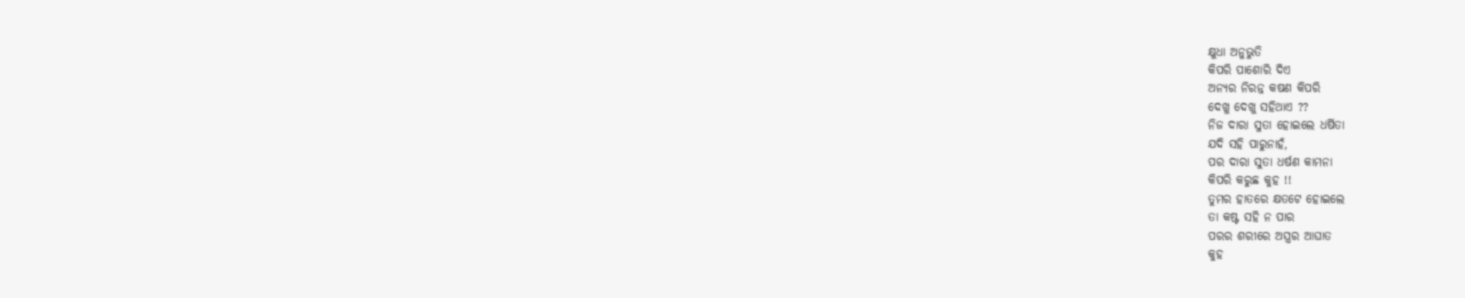କ୍ଷୁଧା ଅନୁଭୁତି
କିପରି ପାଶୋରି ଦିଏ
ଅନ୍ୟର ନିରନ୍ନ କଷଣ କିପରି
ଦେଖୁ ଦେଖୁ ସହିଥାଏ ??
ନିଜ ଦାରା ସୁତା ହୋଇଲେ ଧର୍ଷିତା
ଯଦି ସହି ପାରୁନାହଁ,
ପର ଦାରା ସୁତା ଧର୍ଷଣ କାମନା
କିପରି କରୁଛ କୁହ !!
ତୁମର ହାତରେ କ୍ଷତଟେ ହୋଇଲେ
ତା କଷ୍ଟ ସହି ନ ପାର
ପରର ଶରୀରେ ଅସ୍ତ୍ରର ଆଘାତ
କୁହ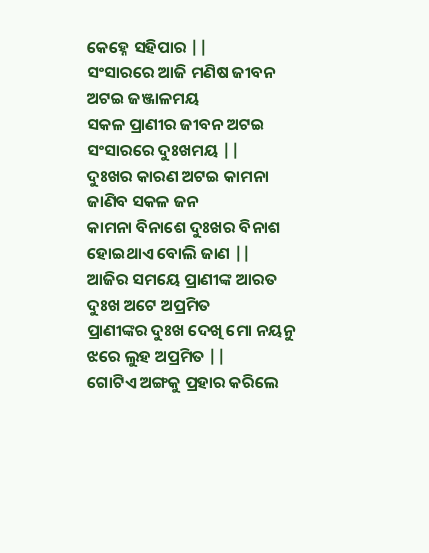କେହ୍ନେ ସହିପାର ||
ସଂସାରରେ ଆଜି ମଣିଷ ଜୀବନ
ଅଟଇ ଜଞ୍ଜାଳମୟ
ସକଳ ପ୍ରାଣୀର ଜୀବନ ଅଟଇ
ସଂସାରରେ ଦୁଃଖମୟ ||
ଦୁଃଖର କାରଣ ଅଟଇ କାମନା
ଜାଣିବ ସକଳ ଜନ
କାମନା ବିନାଶେ ଦୁଃଖର ବିନାଶ
ହୋଇଥାଏ ବୋଲି ଜାଣ ||
ଆଜିର ସମୟେ ପ୍ରାଣୀଙ୍କ ଆରତ
ଦୁଃଖ ଅଟେ ଅପ୍ରମିତ
ପ୍ରାଣୀଙ୍କର ଦୁଃଖ ଦେଖି ମୋ ନୟନୁ
ଝରେ ଲୁହ ଅପ୍ରମିତ ||
ଗୋଟିଏ ଅଙ୍ଗକୁ ପ୍ରହାର କରିଲେ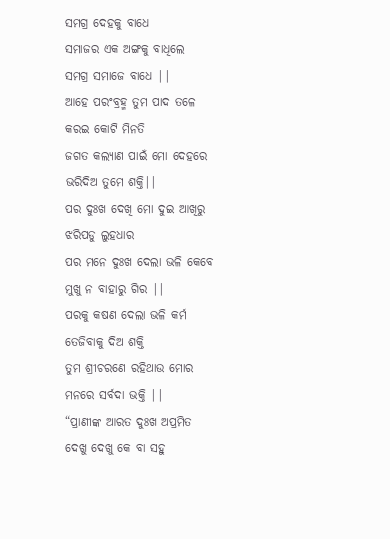ସମଗ୍ର ଦେହକୁ ବାଧେ
ସମାଜର ଏକ ଅଙ୍ଗକୁ ବାଧିଲେ
ସମଗ୍ର ସମାଜେ ବାଧେ ||
ଆହେ ପରଂବ୍ରହ୍ମ ତୁମ ପାଦ ତଳେ
କରଇ କୋଟି ମିନତି
ଜଗତ କଲ୍ୟାଣ ପାଇଁ ମୋ ଦେହରେ
ଭରିଦିଅ ତୁମେ ଶକ୍ତି||
ପର ଦୁଃଖ ଦେଖି ମୋ ଦୁଇ ଆଖିରୁ
ଝରିପଡୁ ଲୁହଧାର
ପର ମନେ ଦୁଃଖ ଦେଲା ଭଳି କେବେ
ମୁଖୁ ନ ବାହାରୁ ଗିର ||
ପରକୁ କଷଣ ଦେଲା ଭଳି କର୍ମ
ତେଜିବାକୁ ଦିଅ ଶକ୍ତି
ତୁମ ଶ୍ରୀଚରଣେ ରହିଥାଉ ମୋର
ମନରେ ସର୍ବଦା ଭକ୍ତି ||
“ପ୍ରାଣୀଙ୍କ ଆରତ ଦୁଃଖ ଅପ୍ରମିତ
ଦେଖୁ ଦେଖୁ କେ ବା ସହୁ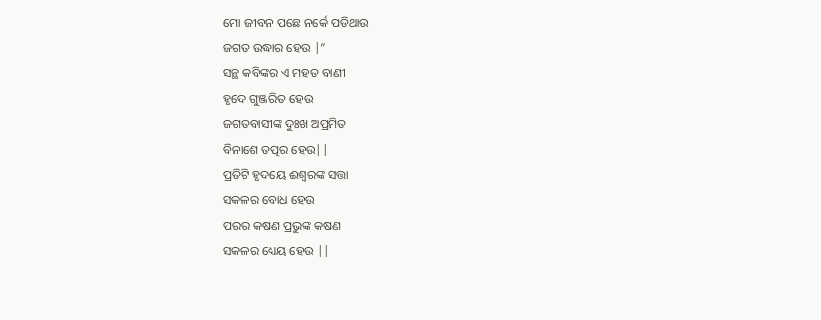ମୋ ଜୀବନ ପଛେ ନର୍କେ ପଡିଥାଉ
ଜଗତ ଉଦ୍ଧାର ହେଉ |”
ସନ୍ଥ କବିଙ୍କର ଏ ମହତ ବାଣୀ
ହୃଦେ ଗୁଞ୍ଜରିତ ହେଉ
ଜଗତବାସୀଙ୍କ ଦୁଃଖ ଅପ୍ରମିତ
ବିନାଶେ ତତ୍ପର ହେଉ||
ପ୍ରତିଟି ହୃଦୟେ ଈଶ୍ବରଙ୍କ ସତ୍ତା
ସକଳର ବୋଧ ହେଉ
ପରର କଷଣ ପ୍ରଭୁଙ୍କ କଷଣ
ସକଳର ଧ୍ୟେୟ ହେଉ ||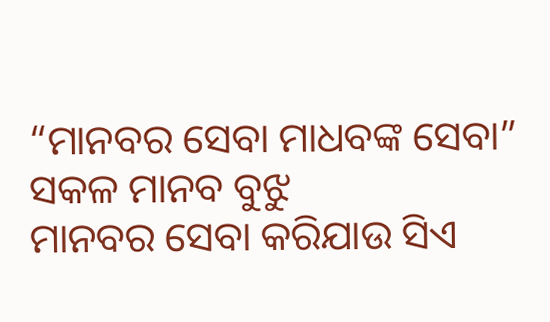“ମାନବର ସେବା ମାଧବଙ୍କ ସେବା”
ସକଳ ମାନବ ବୁଝୁ
ମାନବର ସେବା କରିଯାଉ ସିଏ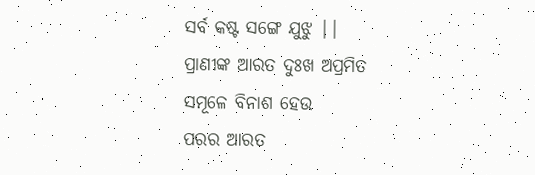ସର୍ବ କଷ୍ଟ ସଙ୍ଗେ ଯୁଝୁ ||
ପ୍ରାଣୀଙ୍କ ଆରତ ଦୁଃଖ ଅପ୍ରମିତ
ସମୂଳେ ବିନାଶ ହେଉ
ପରର ଆରତ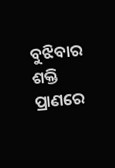ବୁଝିବାର ଶକ୍ତି
ପ୍ରାଣରେ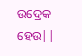ଉଦ୍ରେକ ହେଉ||